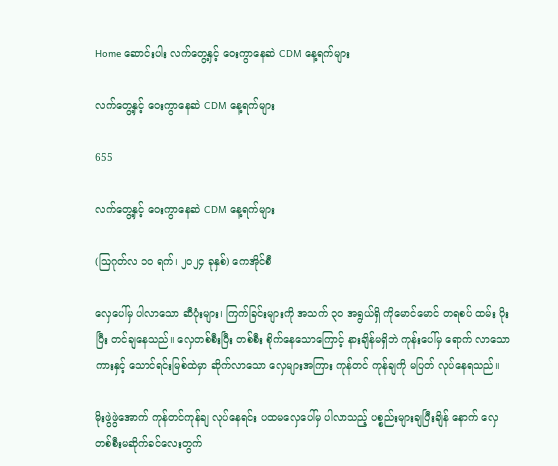Home ဆောင်းပါး လက်တွေ့နှင့် ဝေးကွာနေဆဲ CDM နေ့ရက်များ

လက်တွေ့နှင့် ဝေးကွာနေဆဲ CDM နေ့ရက်များ

655

လက်တွေ့နှင့် ဝေးကွာနေဆဲ CDM နေ့ရက်များ

(ဩဂုတ်လ ၁၀ ရက်၊ ၂၀၂၄ ခုနှစ်) ကေအိုင်စီ

လှေပေါ်မှ ပါလာသော ဆီပုံးများ၊ ကြက်ခြင်းများကို အသက် ၃၀ အရွယ်ရှိ ကိုမောင်မောင် တရစပ် ထမ်း ပိုးပြီး တင်ချနေသည်။ လှေတစ်စီးပြီး တစ်စီး စိုက်နေသောကြောင့် နားချိန်မရှိဘဲ ကုန်းပေါ်မှ ရောက် လာသော ကားနှင့် သောင်ရင်းမြစ်ထဲမှာ ဆိုက်လာသော လှေများအကြား ကုန်တင် ကုန်ချကို မပြတ် လုပ်နေရသည်။

မိုးဖွဲဖွဲအောက် ကုန်တင်ကုန်ချ လုပ်နေရင်း ပထမလှေပေါ်မှ ပါလာသည့် ပစ္စည်းများချပြီးချိန် နောက် လှေတစ်စီးမဆိုက်ခင်လေးတွက်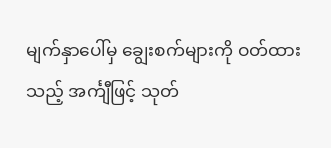မျက်နှာပေါ်မှ ချွေးစက်များကို ဝတ်ထားသည့် အင်္ကျီဖြင့် သုတ်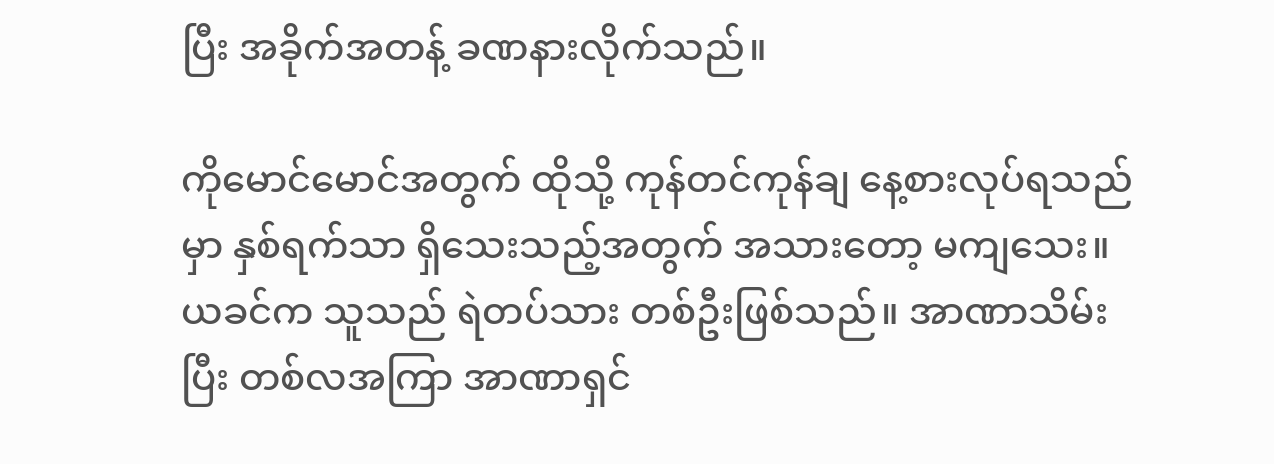ပြီး အခိုက်အတန့် ခဏနားလိုက်သည်။

ကိုမောင်မောင်အတွက် ထိုသို့ ကုန်တင်ကုန်ချ နေ့စားလုပ်ရသည်မှာ နှစ်ရက်သာ ရှိသေးသည့်အတွက် အသားတော့ မကျသေး။ ယခင်က သူသည် ရဲတပ်သား တစ်ဦးဖြစ်သည်။ အာဏာသိမ်းပြီး တစ်လအကြာ အာဏာရှင်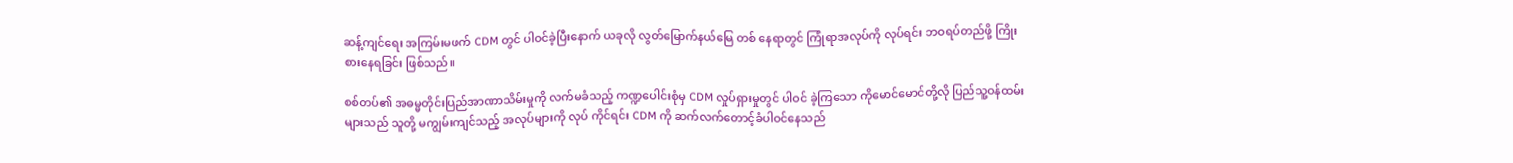ဆန့်ကျင်ရေး အကြမ်းမဖက် CDM တွင် ပါဝင်ခဲ့ပြီးနောက် ယခုလို လွတ်မြောက်နယ်မြေ တစ် နေရာတွင် ကြုံရာအလုပ်ကို လုပ်ရင်း ဘဝရပ်တည်ဖို့ ကြိုးစားနေရခြင်း ဖြစ်သည်။

စစ်တပ်၏ အဓမ္မတိုင်းပြည်အာဏာသိမ်းမှုကို လက်မခံသည့် ကဏ္ဍပေါင်းစုံမှ CDM လှုပ်ရှားမှုတွင် ပါဝင် ခဲ့ကြသော ကိုမောင်မောင်တို့လို ပြည်သူ့ဝန်ထမ်းများသည် သူတို့ မကျွမ်းကျင်သည့် အလုပ်များကို လုပ် ကိုင်ရင်း CDM ကို ဆက်လက်တောင့်ခံပါဝင်နေသည်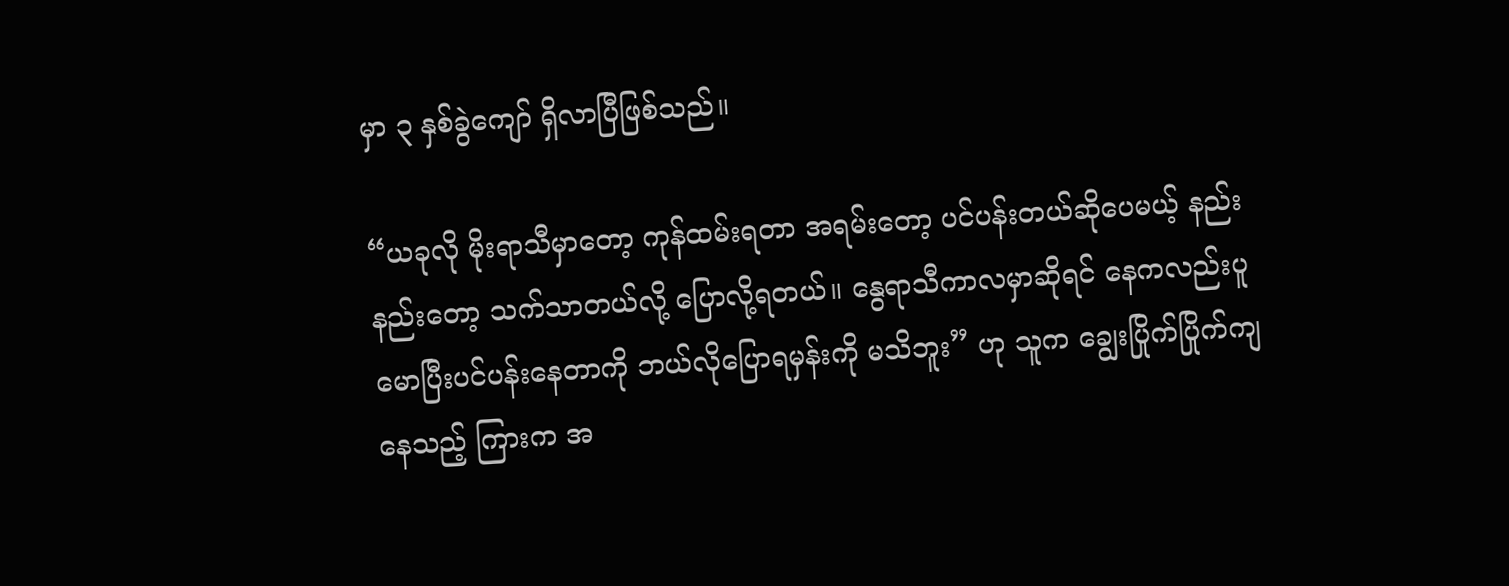မှာ ၃ နှစ်ခွဲကျော် ရှိလာပြီဖြစ်သည်။

“ယခုလို မိုးရာသီမှာတော့ ကုန်ထမ်းရတာ အရမ်းတော့ ပင်ပန်းတယ်ဆိုပေမယ့် နည်းနည်းတော့ သက်သာတယ်လို့ ပြောလို့ရတယ်။ နွေရာသီကာလမှာဆိုရင် နေကလည်းပူ မောပြီးပင်ပန်းနေတာကို ဘယ်လိုပြောရမှန်းကို မသိဘူး” ဟု သူက ချွေးပြိုက်ပြိုက်ကျနေသည့် ကြားက အ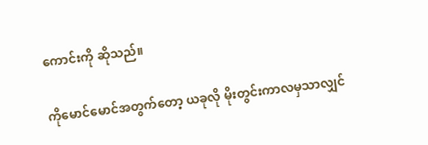ကောင်းကို ဆိုသည်။

ကိုမောင်မောင်အတွက်တော့ ယခုလို မိုးတွင်းကာလမှသာလျှင်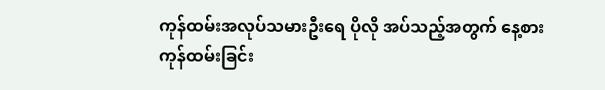ကုန်ထမ်းအလုပ်သမားဦးရေ ပိုလို အပ်သည့်အတွက် နေ့စားကုန်ထမ်းခြင်း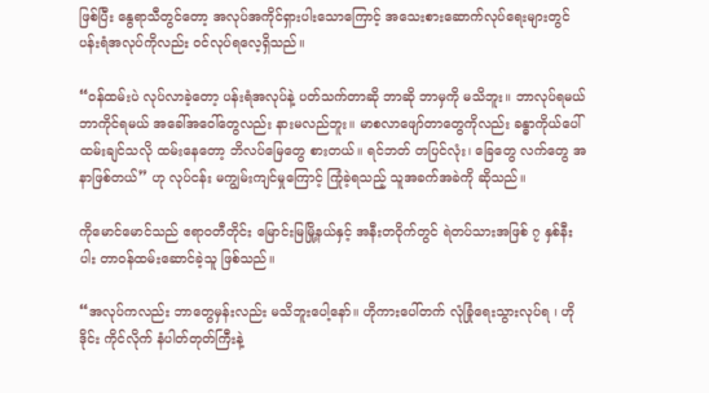ဖြစ်ပြီး နွေရာသီတွင်တော့ အလုပ်အကိုင်ရှားပါးသောကြောင့် အသေးစားဆောက်လုပ်ရေးများတွင် ပန်းရံအလုပ်ကိုလည်း ဝင်လုပ်ရလေ့ရှိသည်။

“ဝန်ထမ်းပဲ လုပ်လာခဲ့တော့ ပန်းရံအလုပ်နဲ့ ပတ်သက်တာဆို ဘာဆို ဘာမှကို မသိဘူး။ ဘာလုပ်ရမယ် ဘာကိုင်ရမယ် အခေါ်အဝေါ်တွေလည်း နားမလည်ဘူး။ မာစလာဖျော်တာတွေကိုလည်း ခန္ဓာကိုယ်ပေါ် ထမ်းချင်သလို ထမ်းနေတော့ ဘိလပ်မြေတွေ စားတယ်။ ရင်ဘတ် တပြင်လုံး၊ ခြေတွေ လက်တွေ အနာဖြစ်တယ်” ဟု လုပ်ငန်း မကျွမ်းကျင်မှုကြောင့် ကြုံခဲ့ရသည့် သူအခက်အခဲကို ဆိုသည်။

ကိုမောင်မောင်သည် ဧရာဝတီတိုင်း မြောင်းမြမြို့နယ်နှင့် အနီးတဝိုက်တွင် ရဲတပ်သားအဖြစ် ၇ နှစ်နီးပါး တာဝန်ထမ်းဆောင်ခဲ့သူ ဖြစ်သည်။

“အလုပ်ကလည်း ဘာတွေမှန်းလည်း မသိဘူးပေါ့နော်။ ဟိုကားပေါ်တက် လုံခြုံရေးသွားလုပ်ရ ၊ ဟိုဒိုင်း ကိုင်လိုက် နံပါတ်တုတ်ကြီးနဲ့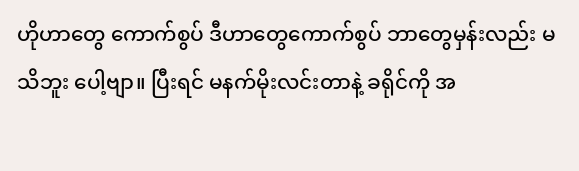ဟိုဟာတွေ ကောက်စွပ် ဒီဟာတွေကောက်စွပ် ဘာတွေမှန်းလည်း မသိဘူး ပေါ့ဗျာ။ ပြီးရင် မနက်မိုးလင်းတာနဲ့ ခရိုင်ကို အ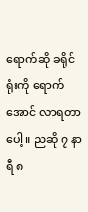ရောက်ဆို ခရိုင်ရုံးကို ရောက်အောင် လာရတာပေါ့။ ညဆို ၇ နာရီ ၈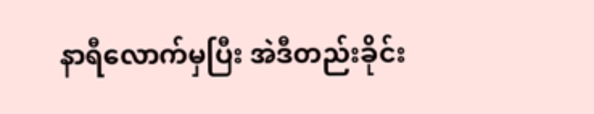နာရီလောက်မှပြီး အဲဒီတည်းခိုင်း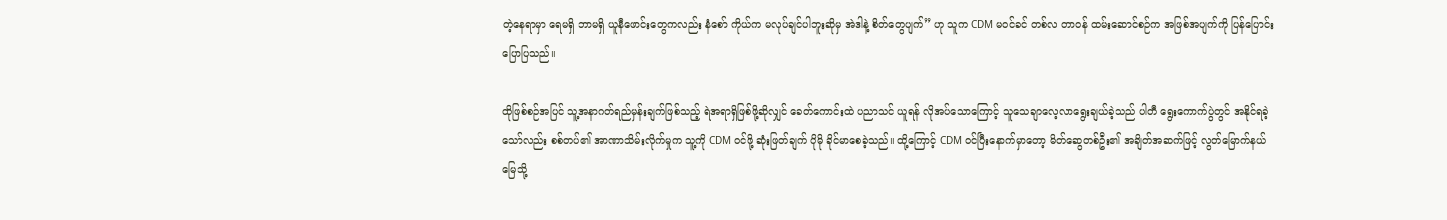တဲ့နေရာမှာ ရေမရှိ ဘာမရှိ ယူနီဖောင်းတွေကလည်း နံစော် ကိုယ်က မလုပ်ချင်ပါဘူးဆိုမှ အဲဒါနဲ့ စိတ်တွေပျက်” ဟု သူက CDM မဝင်ခင် တစ်လ တာဝန် ထမ်းဆောင်စဉ်က အဖြစ်အပျက်ကို ပြန်ပြောင်းပြောပြသည်။

ထိုဖြစ်စဉ်အပြင် သူ့အနာဂတ်ရည်မှန်းချက်ဖြစ်သည့် ရဲအရာရှိဖြစ်ဖို့ဆိုလျှင် ခေတ်ကောင်းထဲ ပညာသင် ယူရန် လိုအပ်သောကြောင့် သူသေချာလေ့လာရွေးချယ်ခဲ့သည် ပါတီ ရွေးကောက်ပွဲတွင် အနိုင်ရခဲ့ သော်လည်း စစ်တပ်၏ အာဏာသိမ်းလိုက်မှုက သူ့ကို CDM ဝင်ဖို့ ဆုံးဖြတ်ချက် ပိုမို ခိုင်မာစေခဲ့သည်။ ထို့ကြောင့် CDM ဝင်ပြီးနောက်မှာတော့ မိတ်ဆွေတစ်ဦး၏ အချိတ်အဆက်ဖြင့် လွတ်မြောက်နယ်မြေသို့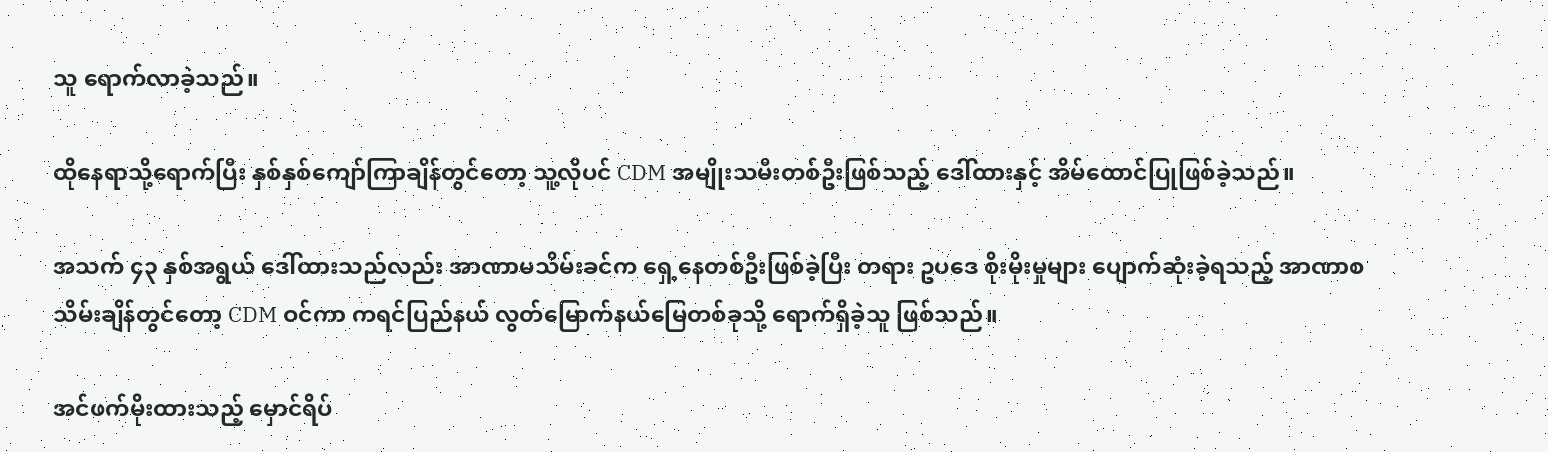သူ ရောက်လာခဲ့သည်။

ထိုနေရာသို့ရောက်ပြီး နှစ်နှစ်ကျော်ကြာချိန်တွင်တော့ သူ့လိုပင် CDM အမျိုးသမီးတစ်ဦးဖြစ်သည့် ဒေါ်ထားနှင့် အိမ်ထောင်ပြုဖြစ်ခဲ့သည်။

အသက် ၄၃ နှစ်အရွယ် ဒေါ်ထားသည်လည်း အာဏာမသိမ်းခင်က ရှေ့နေတစ်ဦးဖြစ်ခဲ့ပြီး တရား ဥပဒေ စိုးမိုးမှုများ ပျောက်ဆုံးခဲ့ရသည့် အာဏာစသိမ်းချိန်တွင်တော့ CDM ဝင်ကာ ကရင်ပြည်နယ် လွတ်မြောက်နယ်မြေတစ်ခုသို့ ရောက်ရှိခဲ့သူ ဖြစ်သည်။

အင်ဖက်မိုးထားသည့် မှောင်ရိပ်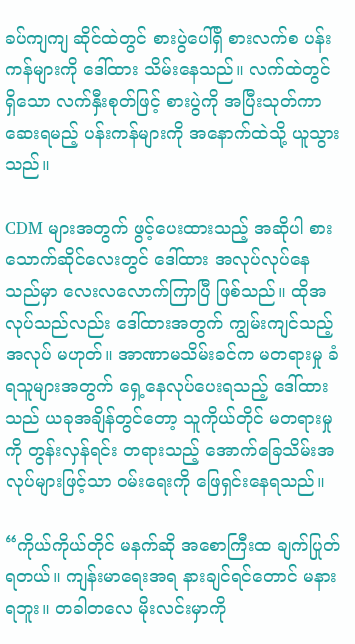ခပ်ကျကျ ဆိုင်ထဲတွင် စားပွဲပေါ်ရှိ စားလက်စ ပန်းကန်များကို ဒေါ်ထား သိမ်းနေသည်။ လက်ထဲတွင် ရှိသော လက်နှီးစုတ်ဖြင့် စားပွဲကို အပြီးသုတ်ကာ ဆေးရမည့် ပန်းကန်များကို အနောက်ထဲသို့ ယူသွားသည်။

CDM များအတွက် ဖွင့်ပေးထားသည့် အဆိုပါ စားသောက်ဆိုင်လေးတွင် ဒေါ်ထား အလုပ်လုပ်နေ သည်မှာ လေးလလောက်ကြာပြီ ဖြစ်သည်။ ထိုအလုပ်သည်လည်း ဒေါ်ထားအတွက် ကျွမ်းကျင်သည့် အလုပ် မဟုတ်။ အာဏာမသိမ်းခင်က မတရားမှု ခံရသူများအတွက် ရှေ့နေလုပ်ပေးရသည့် ဒေါ်ထားသည် ယခုအချိန်တွင်တော့ သူကိုယ်တိုင် မတရားမှုကို တွန်းလှန်ရင်း တရားသည့် အောက်ခြေသိမ်းအလုပ်များဖြင့်သာ ဝမ်းရေးကို ဖြေရှင်းနေရသည်။

“ကိုယ်ကိုယ်တိုင် မနက်ဆို အစောကြီးထ ချက်ပြုတ်ရတယ်။ ကျန်းမာရေးအရ နားချင်ရင်တောင် မနားရဘူး။ တခါတလေ မိုးလင်းမှာကို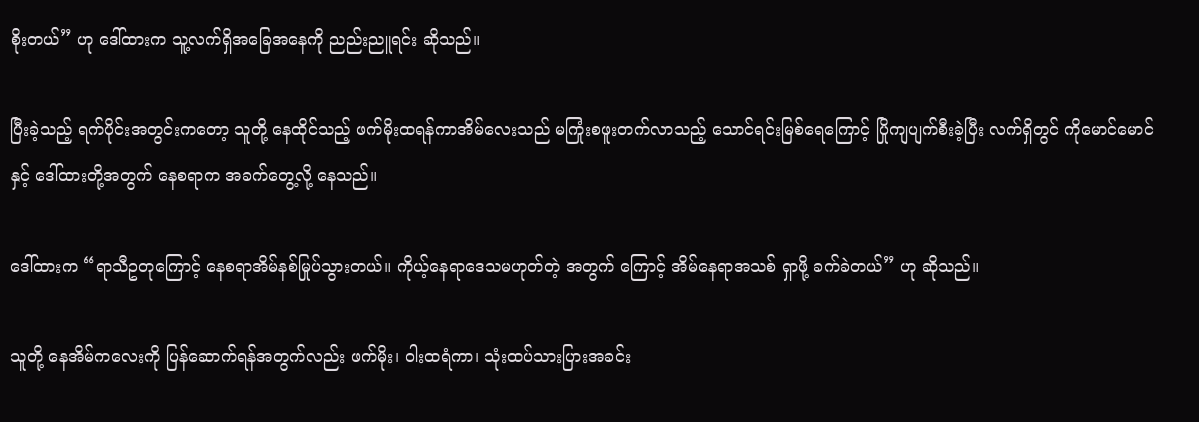စိုးတယ်” ဟု ဒေါ်ထားက သူ့လက်ရှိအခြေအနေကို ညည်းညူရင်း ဆိုသည်။

ပြီးခဲ့သည့် ရက်ပိုင်းအတွင်းကတော့ သူတို့ နေထိုင်သည့် ဖက်မိုးထရန်ကာအိမ်လေးသည် မကြုံးစဖူးတက်လာသည့် သောင်ရင်းမြစ်ရေကြောင့် ပြိုကျပျက်စီးခဲ့ပြီး လက်ရှိတွင် ကိုမောင်မောင်နှင့် ဒေါ်ထားတို့အတွက် နေစရာက အခက်တွေ့လို့ နေသည်။

ဒေါ်ထားက “ရာသီဥတုကြောင့် နေစရာအိမ်နစ်မြုပ်သွားတယ်။ ကိုယ့်နေရာဒေသမဟုတ်တဲ့ အတွက် ကြောင့် အိမ်နေရာအသစ် ရှာဖို့ ခက်ခဲတယ်” ဟု ဆိုသည်။

သူတို့ နေအိမ်ကလေးကို ပြန်ဆောက်ရန်အတွက်လည်း ဖက်မိုး၊ ဝါးထရံကာ၊ သုံးထပ်သားပြားအခင်း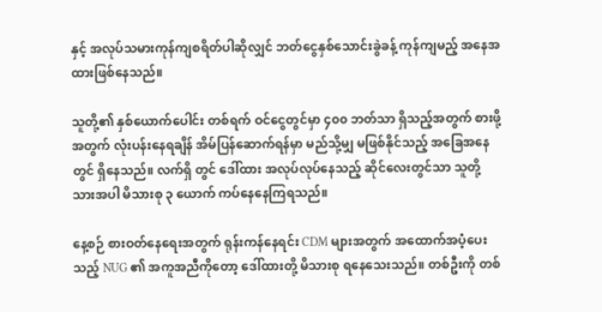နှင့် အလုပ်သမားကုန်ကျစရိတ်ပါဆိုလျှင် ဘတ်ငွေနှစ်သောင်းခွဲခန့် ကုန်ကျမည့် အနေအထားဖြစ်နေသည်။

သူတို့၏ နှစ်ယောက်ပေါင်း တစ်ရက် ဝင်ငွေတွင်မှာ ၄၀၀ ဘတ်သာ ရှိသည့်အတွက် စားဖို့အတွက် လုံးပန်းနေရချိန် အိမ်ပြန်ဆောက်ရန်မှာ မည်သို့မျှ မဖြစ်နိုင်သည့် အခြေအနေတွင် ရှိနေသည်။ လက်ရှိ တွင် ဒေါ်ထား အလုပ်လုပ်နေသည့် ဆိုင်လေးတွင်သာ သူတို့ သားအပါ မိသားစု ၃ ယောက် ကပ်နေနေကြရသည်။

နေ့စဉ် စားဝတ်နေရေးအတွက် ရုန်းကန်နေရင်း CDM များအတွက် အထောက်အပံ့ပေးသည့် NUG ၏ အကူအညီကိုတော့ ဒေါ်ထားတို့ မိသားစု ရနေသေးသည်။ တစ်ဦးကို တစ်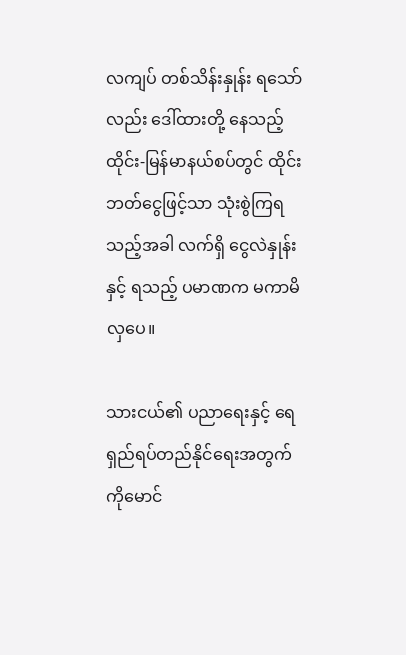လကျပ် တစ်သိန်းနှုန်း ရသော်လည်း ဒေါ်ထားတို့ နေသည့် ထိုင်း-မြန်မာနယ်စပ်တွင် ထိုင်းဘတ်ငွေဖြင့်သာ သုံးစွဲကြရသည့်အခါ လက်ရှိ ငွေလဲနှုန်းနှင့် ရသည့် ပမာဏက မကာမိလှပေ။

သားငယ်၏ ပညာရေးနှင့် ရေရှည်ရပ်တည်နိုင်ရေးအတွက် ကိုမောင်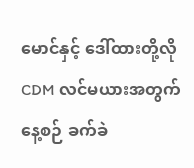မောင်နှင့် ဒေါ်ထားတို့လို CDM လင်မယားအတွက် နေ့စဉ် ခက်ခဲ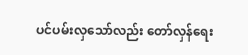ပင်ပမ်းလှသော်လည်း တော်လှန်ရေး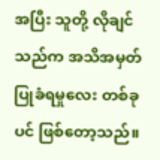အပြီး သူတို့ လိုချင်သည်က အသိအမှတ်ပြုခံရမှုလေး တစ်ခုပင် ဖြစ်တော့သည်။